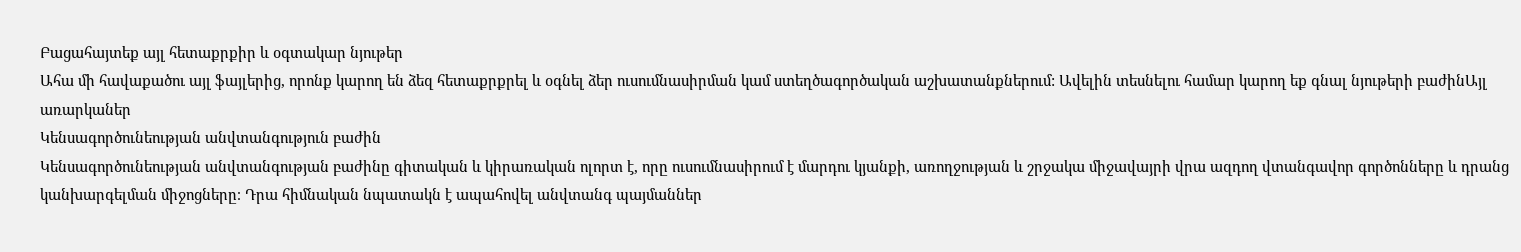Բացահայտեք այլ հետաքրքիր և օգտակար նյութեր
Ահա մի հավաքածու այլ ֆայլերից, որոնք կարող են ձեզ հետաքրքրել և օգնել ձեր ուսումնասիրման կամ ստեղծագործական աշխատանքներում: Ավելին տեսնելու համար կարող եք գնալ նյութերի բաժինԱյլ առարկաներ
Կենսագործունեության անվտանգություն բաժին
Կենսագործունեության անվտանգության բաժինը գիտական և կիրառական ոլորտ է, որը ուսումնասիրում է մարդու կյանքի, առողջության և շրջակա միջավայրի վրա ազդող վտանգավոր գործոնները և դրանց կանխարգելման միջոցները։ Դրա հիմնական նպատակն է ապահովել անվտանգ պայմաններ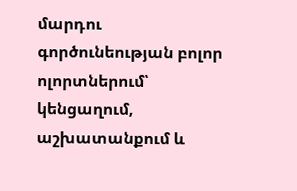մարդու գործունեության բոլոր ոլորտներում՝ կենցաղում, աշխատանքում և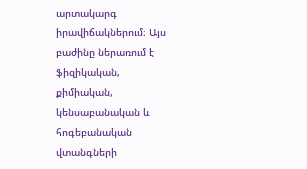արտակարգ իրավիճակներում։ Այս բաժինը ներառում է ֆիզիկական, քիմիական, կենսաբանական և հոգեբանական վտանգների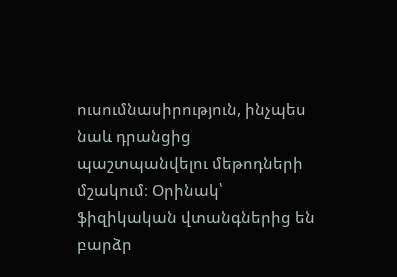ուսումնասիրություն, ինչպես նաև դրանցից պաշտպանվելու մեթոդների մշակում։ Օրինակ՝ ֆիզիկական վտանգներից են բարձր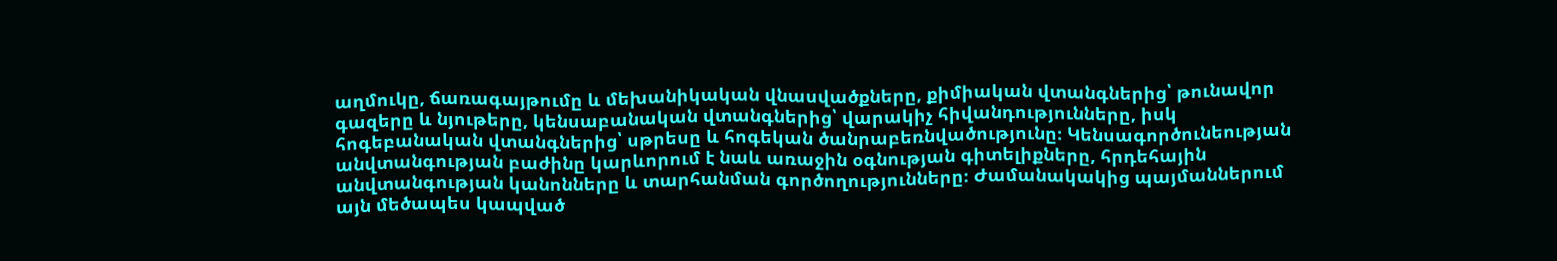աղմուկը, ճառագայթումը և մեխանիկական վնասվածքները, քիմիական վտանգներից՝ թունավոր գազերը և նյութերը, կենսաբանական վտանգներից՝ վարակիչ հիվանդությունները, իսկ հոգեբանական վտանգներից՝ սթրեսը և հոգեկան ծանրաբեռնվածությունը։ Կենսագործունեության անվտանգության բաժինը կարևորում է նաև առաջին օգնության գիտելիքները, հրդեհային անվտանգության կանոնները և տարհանման գործողությունները։ Ժամանակակից պայմաններում այն մեծապես կապված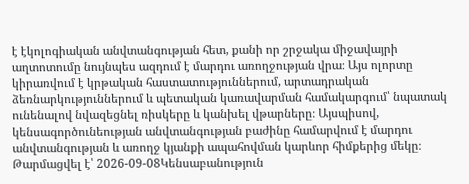է էկոլոգիական անվտանգության հետ, քանի որ շրջակա միջավայրի աղտոտումը նույնպես ազդում է մարդու առողջության վրա։ Այս ոլորտը կիրառվում է կրթական հաստատություններում, արտադրական ձեռնարկություններում և պետական կառավարման համակարգում՝ նպատակ ունենալով նվազեցնել ռիսկերը և կանխել վթարները։ Այսպիսով, կենսագործունեության անվտանգության բաժինը համարվում է մարդու անվտանգության և առողջ կյանքի ապահովման կարևոր հիմքերից մեկը։
Թարմացվել է՝ 2026-09-08Կենսաբանություն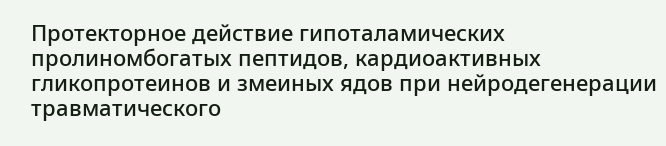Протекторное действие гипоталамических пролиномбогатых пептидов, кардиоактивных гликопротеинов и змеиных ядов при нейродегенерации травматического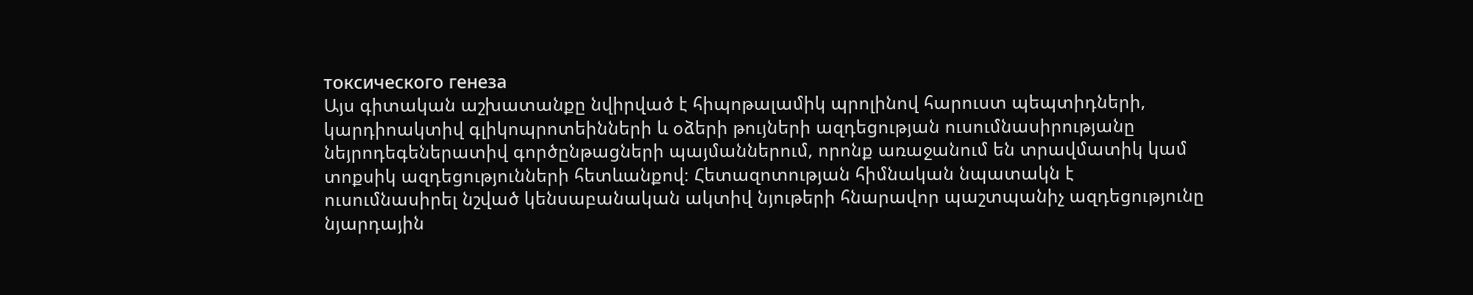токсического генеза
Այս գիտական աշխատանքը նվիրված է հիպոթալամիկ պրոլինով հարուստ պեպտիդների, կարդիոակտիվ գլիկոպրոտեինների և օձերի թույների ազդեցության ուսումնասիրությանը նեյրոդեգեներատիվ գործընթացների պայմաններում, որոնք առաջանում են տրավմատիկ կամ տոքսիկ ազդեցությունների հետևանքով։ Հետազոտության հիմնական նպատակն է ուսումնասիրել նշված կենսաբանական ակտիվ նյութերի հնարավոր պաշտպանիչ ազդեցությունը նյարդային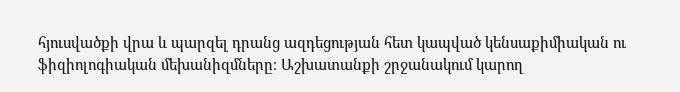հյուսվածքի վրա և պարզել դրանց ազդեցության հետ կապված կենսաքիմիական ու ֆիզիոլոգիական մեխանիզմները։ Աշխատանքի շրջանակում կարող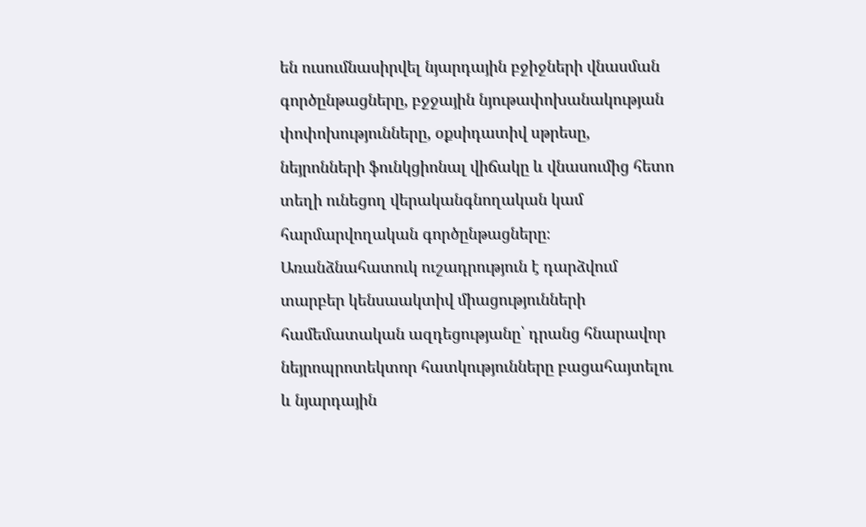են ուսումնասիրվել նյարդային բջիջների վնասման գործընթացները, բջջային նյութափոխանակության փոփոխությունները, օքսիդատիվ սթրեսը, նեյրոնների ֆունկցիոնալ վիճակը և վնասումից հետո տեղի ունեցող վերականգնողական կամ հարմարվողական գործընթացները։ Առանձնահատուկ ուշադրություն է դարձվում տարբեր կենսաակտիվ միացությունների համեմատական ազդեցությանը՝ դրանց հնարավոր նեյրոպրոտեկտոր հատկությունները բացահայտելու և նյարդային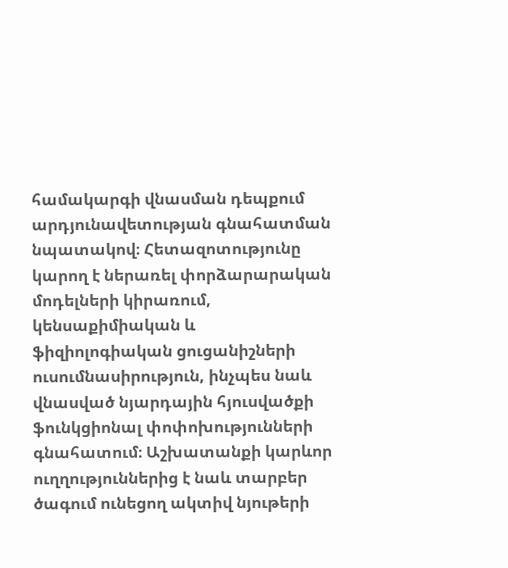համակարգի վնասման դեպքում արդյունավետության գնահատման նպատակով։ Հետազոտությունը կարող է ներառել փորձարարական մոդելների կիրառում, կենսաքիմիական և ֆիզիոլոգիական ցուցանիշների ուսումնասիրություն, ինչպես նաև վնասված նյարդային հյուսվածքի ֆունկցիոնալ փոփոխությունների գնահատում։ Աշխատանքի կարևոր ուղղություններից է նաև տարբեր ծագում ունեցող ակտիվ նյութերի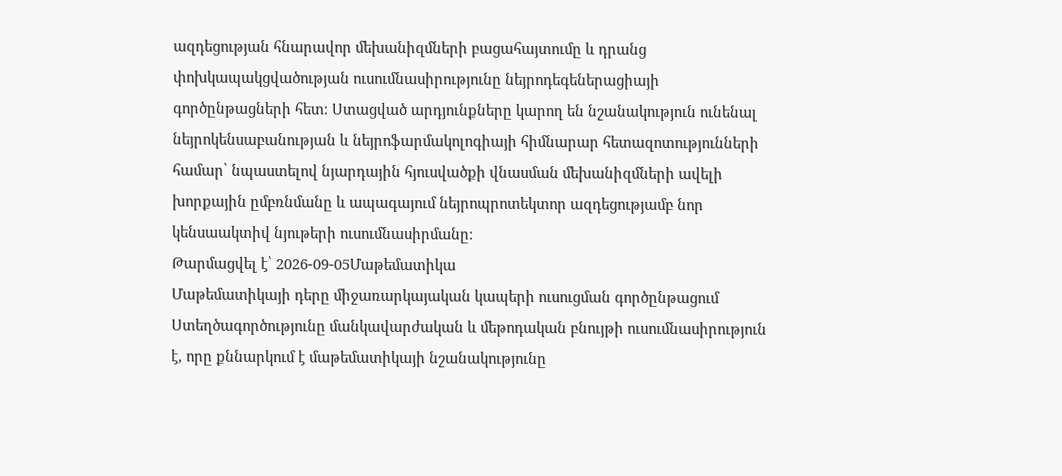ազդեցության հնարավոր մեխանիզմների բացահայտումը և դրանց փոխկապակցվածության ուսումնասիրությունը նեյրոդեգեներացիայի գործընթացների հետ։ Ստացված արդյունքները կարող են նշանակություն ունենալ նեյրոկենսաբանության և նեյրոֆարմակոլոգիայի հիմնարար հետազոտությունների համար՝ նպաստելով նյարդային հյուսվածքի վնասման մեխանիզմների ավելի խորքային ըմբռնմանը և ապագայում նեյրոպրոտեկտոր ազդեցությամբ նոր կենսաակտիվ նյութերի ուսումնասիրմանը։
Թարմացվել է՝ 2026-09-05Մաթեմատիկա
Մաթեմատիկայի դերը միջառարկայական կապերի ուսուցման գործընթացում
Ստեղծագործությունը մանկավարժական և մեթոդական բնույթի ուսումնասիրություն է, որը քննարկում է մաթեմատիկայի նշանակությունը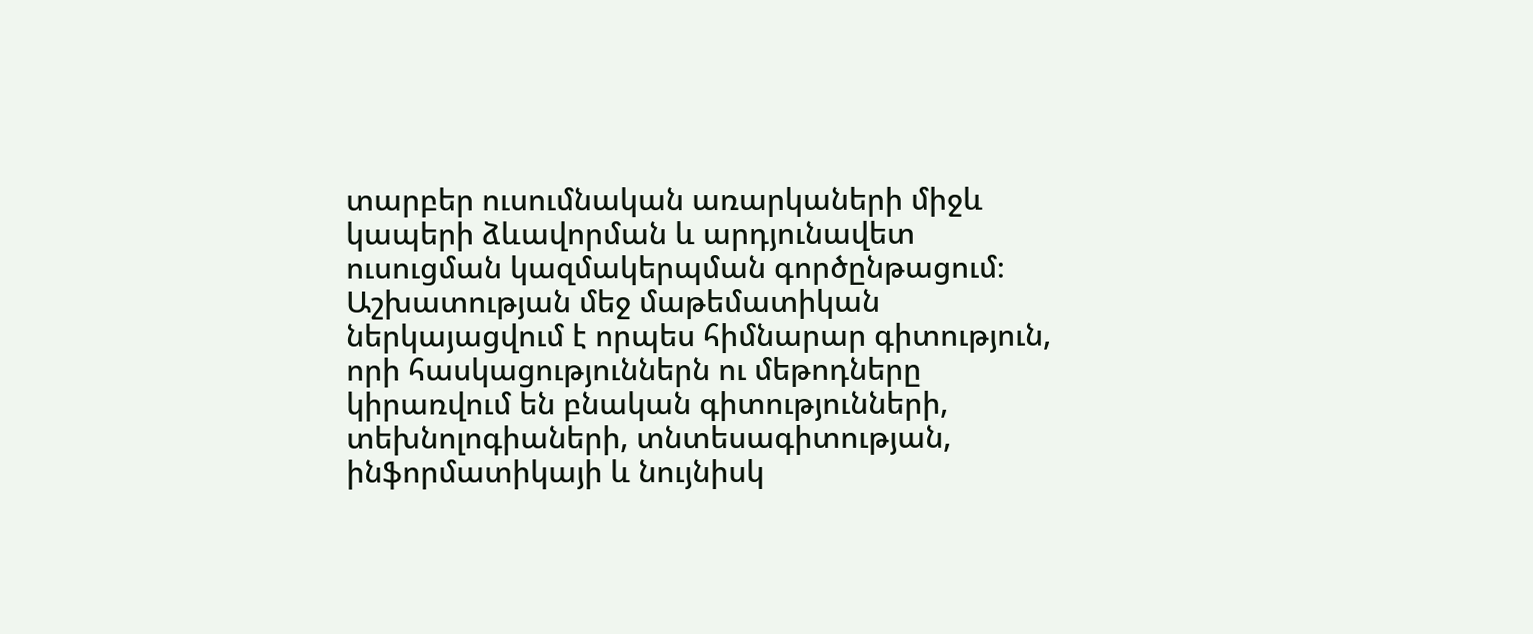տարբեր ուսումնական առարկաների միջև կապերի ձևավորման և արդյունավետ ուսուցման կազմակերպման գործընթացում։ Աշխատության մեջ մաթեմատիկան ներկայացվում է որպես հիմնարար գիտություն, որի հասկացություններն ու մեթոդները կիրառվում են բնական գիտությունների, տեխնոլոգիաների, տնտեսագիտության, ինֆորմատիկայի և նույնիսկ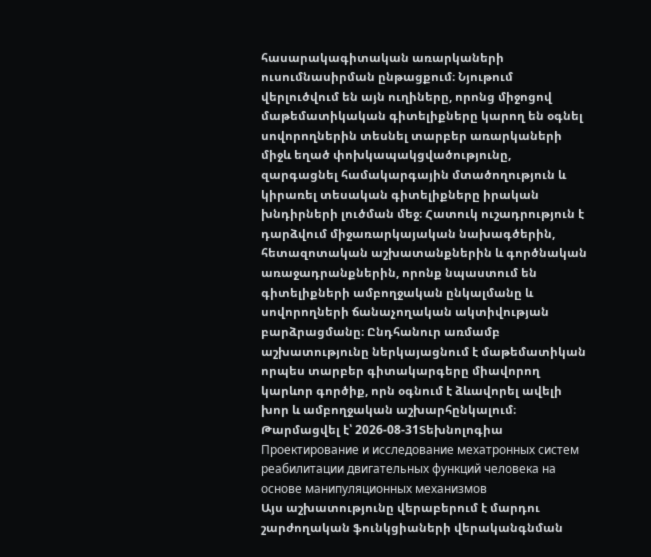հասարակագիտական առարկաների ուսումնասիրման ընթացքում։ Նյութում վերլուծվում են այն ուղիները, որոնց միջոցով մաթեմատիկական գիտելիքները կարող են օգնել սովորողներին տեսնել տարբեր առարկաների միջև եղած փոխկապակցվածությունը, զարգացնել համակարգային մտածողություն և կիրառել տեսական գիտելիքները իրական խնդիրների լուծման մեջ։ Հատուկ ուշադրություն է դարձվում միջառարկայական նախագծերին, հետազոտական աշխատանքներին և գործնական առաջադրանքներին, որոնք նպաստում են գիտելիքների ամբողջական ընկալմանը և սովորողների ճանաչողական ակտիվության բարձրացմանը։ Ընդհանուր առմամբ աշխատությունը ներկայացնում է մաթեմատիկան որպես տարբեր գիտակարգերը միավորող կարևոր գործիք, որն օգնում է ձևավորել ավելի խոր և ամբողջական աշխարհընկալում։
Թարմացվել է՝ 2026-08-31Տեխնոլոգիա
Проектирование и исследование мехатронных систем реабилитации двигательных функций человека на основе манипуляционных механизмов
Այս աշխատությունը վերաբերում է մարդու շարժողական ֆունկցիաների վերականգնման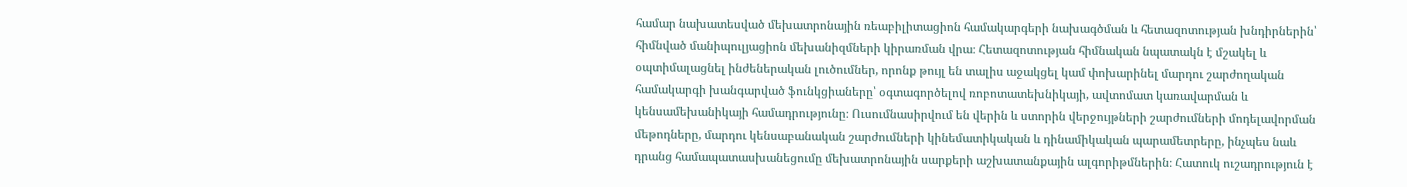համար նախատեսված մեխատրոնային ռեաբիլիտացիոն համակարգերի նախագծման և հետազոտության խնդիրներին՝ հիմնված մանիպուլյացիոն մեխանիզմների կիրառման վրա։ Հետազոտության հիմնական նպատակն է մշակել և օպտիմալացնել ինժեներական լուծումներ, որոնք թույլ են տալիս աջակցել կամ փոխարինել մարդու շարժողական համակարգի խանգարված ֆունկցիաները՝ օգտագործելով ռոբոտատեխնիկայի, ավտոմատ կառավարման և կենսամեխանիկայի համադրությունը։ Ուսումնասիրվում են վերին և ստորին վերջույթների շարժումների մոդելավորման մեթոդները, մարդու կենսաբանական շարժումների կինեմատիկական և դինամիկական պարամետրերը, ինչպես նաև դրանց համապատասխանեցումը մեխատրոնային սարքերի աշխատանքային ալգորիթմներին։ Հատուկ ուշադրություն է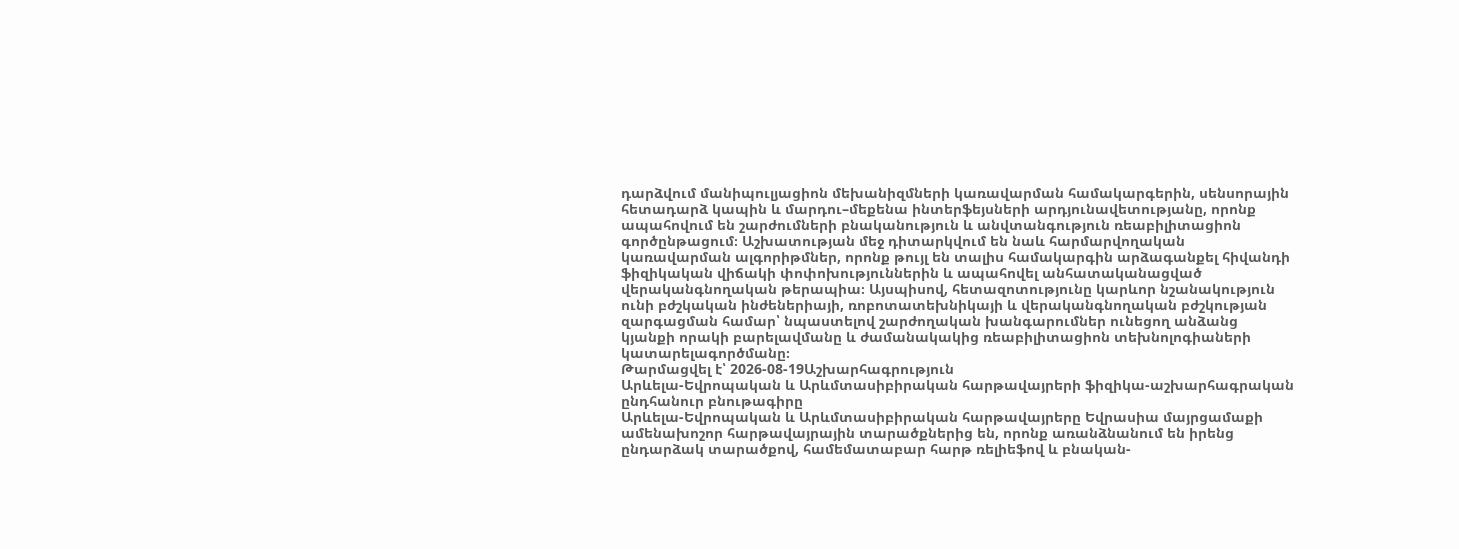դարձվում մանիպուլյացիոն մեխանիզմների կառավարման համակարգերին, սենսորային հետադարձ կապին և մարդու–մեքենա ինտերֆեյսների արդյունավետությանը, որոնք ապահովում են շարժումների բնականություն և անվտանգություն ռեաբիլիտացիոն գործընթացում։ Աշխատության մեջ դիտարկվում են նաև հարմարվողական կառավարման ալգորիթմներ, որոնք թույլ են տալիս համակարգին արձագանքել հիվանդի ֆիզիկական վիճակի փոփոխություններին և ապահովել անհատականացված վերականգնողական թերապիա։ Այսպիսով, հետազոտությունը կարևոր նշանակություն ունի բժշկական ինժեներիայի, ռոբոտատեխնիկայի և վերականգնողական բժշկության զարգացման համար՝ նպաստելով շարժողական խանգարումներ ունեցող անձանց կյանքի որակի բարելավմանը և ժամանակակից ռեաբիլիտացիոն տեխնոլոգիաների կատարելագործմանը։
Թարմացվել է՝ 2026-08-19Աշխարհագրություն
Արևելա-Եվրոպական և Արևմտասիբիրական հարթավայրերի ֆիզիկա-աշխարհագրական ընդհանուր բնութագիրը
Արևելա-Եվրոպական և Արևմտասիբիրական հարթավայրերը Եվրասիա մայրցամաքի ամենախոշոր հարթավայրային տարածքներից են, որոնք առանձնանում են իրենց ընդարձակ տարածքով, համեմատաբար հարթ ռելիեֆով և բնական-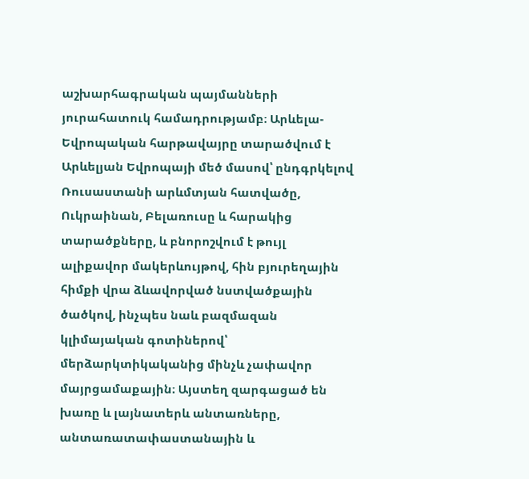աշխարհագրական պայմանների յուրահատուկ համադրությամբ։ Արևելա-Եվրոպական հարթավայրը տարածվում է Արևելյան Եվրոպայի մեծ մասով՝ ընդգրկելով Ռուսաստանի արևմտյան հատվածը, Ուկրաինան, Բելառուսը և հարակից տարածքները, և բնորոշվում է թույլ ալիքավոր մակերևույթով, հին բյուրեղային հիմքի վրա ձևավորված նստվածքային ծածկով, ինչպես նաև բազմազան կլիմայական գոտիներով՝ մերձարկտիկականից մինչև չափավոր մայրցամաքային։ Այստեղ զարգացած են խառը և լայնատերև անտառները, անտառատափաստանային և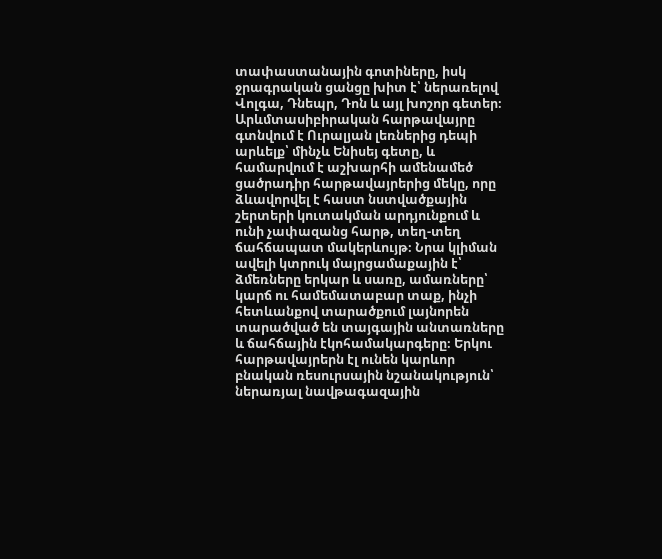տափաստանային գոտիները, իսկ ջրագրական ցանցը խիտ է՝ ներառելով Վոլգա, Դնեպր, Դոն և այլ խոշոր գետեր։ Արևմտասիբիրական հարթավայրը գտնվում է Ուրալյան լեռներից դեպի արևելք՝ մինչև Ենիսեյ գետը, և համարվում է աշխարհի ամենամեծ ցածրադիր հարթավայրերից մեկը, որը ձևավորվել է հաստ նստվածքային շերտերի կուտակման արդյունքում և ունի չափազանց հարթ, տեղ-տեղ ճահճապատ մակերևույթ։ Նրա կլիման ավելի կտրուկ մայրցամաքային է՝ ձմեռները երկար և սառը, ամառները՝ կարճ ու համեմատաբար տաք, ինչի հետևանքով տարածքում լայնորեն տարածված են տայգային անտառները և ճահճային էկոհամակարգերը։ Երկու հարթավայրերն էլ ունեն կարևոր բնական ռեսուրսային նշանակություն՝ ներառյալ նավթագազային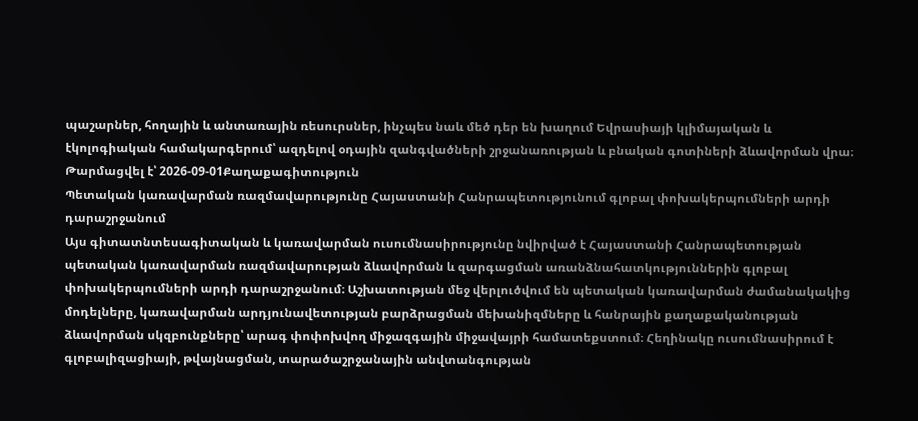պաշարներ, հողային և անտառային ռեսուրսներ, ինչպես նաև մեծ դեր են խաղում Եվրասիայի կլիմայական և էկոլոգիական համակարգերում՝ ազդելով օդային զանգվածների շրջանառության և բնական գոտիների ձևավորման վրա։
Թարմացվել է՝ 2026-09-01Քաղաքագիտություն
Պետական կառավարման ռազմավարությունը Հայաստանի Հանրապետությունում գլոբալ փոխակերպումների արդի դարաշրջանում
Այս գիտատնտեսագիտական և կառավարման ուսումնասիրությունը նվիրված է Հայաստանի Հանրապետության պետական կառավարման ռազմավարության ձևավորման և զարգացման առանձնահատկություններին գլոբալ փոխակերպումների արդի դարաշրջանում։ Աշխատության մեջ վերլուծվում են պետական կառավարման ժամանակակից մոդելները, կառավարման արդյունավետության բարձրացման մեխանիզմները և հանրային քաղաքականության ձևավորման սկզբունքները՝ արագ փոփոխվող միջազգային միջավայրի համատեքստում։ Հեղինակը ուսումնասիրում է գլոբալիզացիայի, թվայնացման, տարածաշրջանային անվտանգության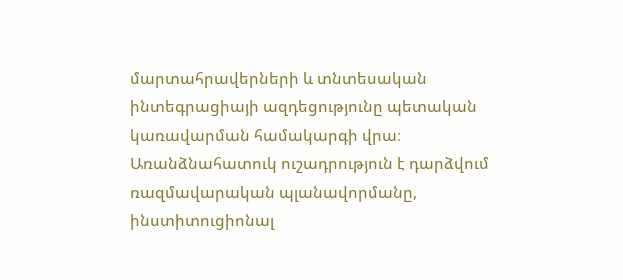մարտահրավերների և տնտեսական ինտեգրացիայի ազդեցությունը պետական կառավարման համակարգի վրա։ Առանձնահատուկ ուշադրություն է դարձվում ռազմավարական պլանավորմանը, ինստիտուցիոնալ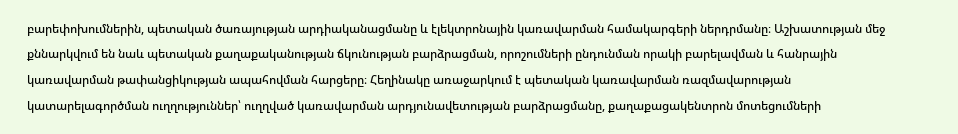բարեփոխումներին, պետական ծառայության արդիականացմանը և էլեկտրոնային կառավարման համակարգերի ներդրմանը։ Աշխատության մեջ քննարկվում են նաև պետական քաղաքականության ճկունության բարձրացման, որոշումների ընդունման որակի բարելավման և հանրային կառավարման թափանցիկության ապահովման հարցերը։ Հեղինակը առաջարկում է պետական կառավարման ռազմավարության կատարելագործման ուղղություններ՝ ուղղված կառավարման արդյունավետության բարձրացմանը, քաղաքացակենտրոն մոտեցումների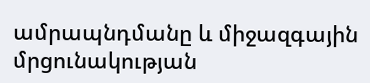ամրապնդմանը և միջազգային մրցունակության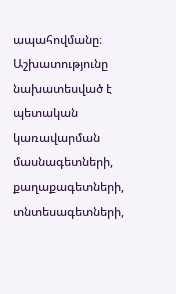ապահովմանը։ Աշխատությունը նախատեսված է պետական կառավարման մասնագետների, քաղաքագետների, տնտեսագետների,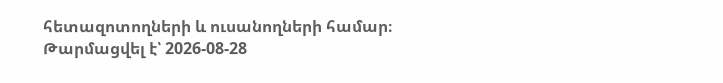հետազոտողների և ուսանողների համար։
Թարմացվել է՝ 2026-08-28